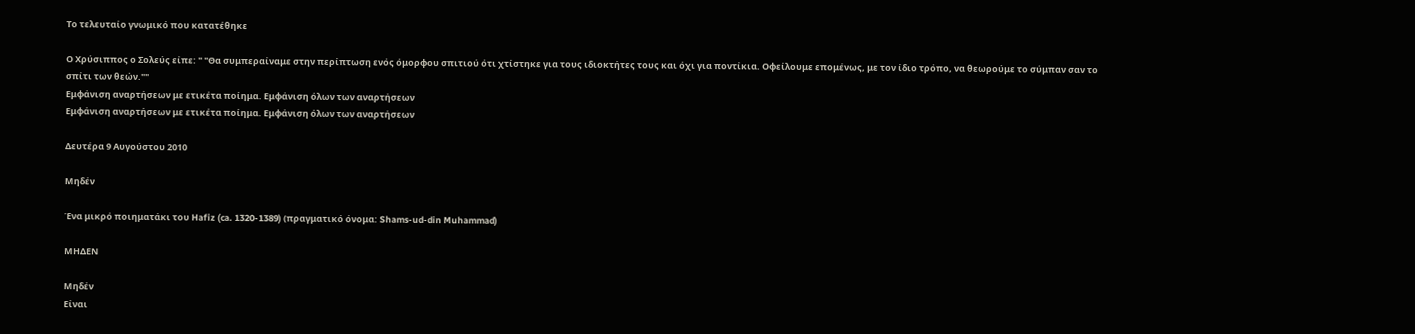Το τελευταίο γνωμικό που κατατέθηκε

Ο Χρύσιππος ο Σολεύς είπε: " "Θα συμπεραίναμε στην περίπτωση ενός όμορφου σπιτιού ότι χτίστηκε για τους ιδιοκτήτες τους και όχι για ποντίκια. Οφείλουμε επομένως, με τον ίδιο τρόπο, να θεωρούμε το σύμπαν σαν το σπίτι των θεών.""
Εμφάνιση αναρτήσεων με ετικέτα ποίημα. Εμφάνιση όλων των αναρτήσεων
Εμφάνιση αναρτήσεων με ετικέτα ποίημα. Εμφάνιση όλων των αναρτήσεων

Δευτέρα 9 Αυγούστου 2010

Μηδέν

Ένα μικρό ποιηματάκι του Hafiz (ca. 1320-1389) (πραγματικό όνομα: Shams-ud-din Muhammad)

ΜΗΔΕΝ

Μηδέν
Είναι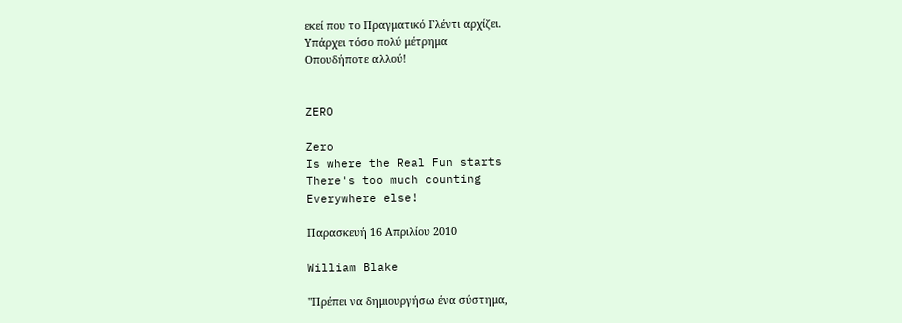εκεί που το Πραγματικό Γλέντι αρχίζει.
Υπάρχει τόσο πολύ μέτρημα
Οπουδήποτε αλλού!


ZERO

Zero
Is where the Real Fun starts
There's too much counting
Everywhere else!

Παρασκευή 16 Απριλίου 2010

William Blake

"Πρέπει να δημιουργήσω ένα σύστημα,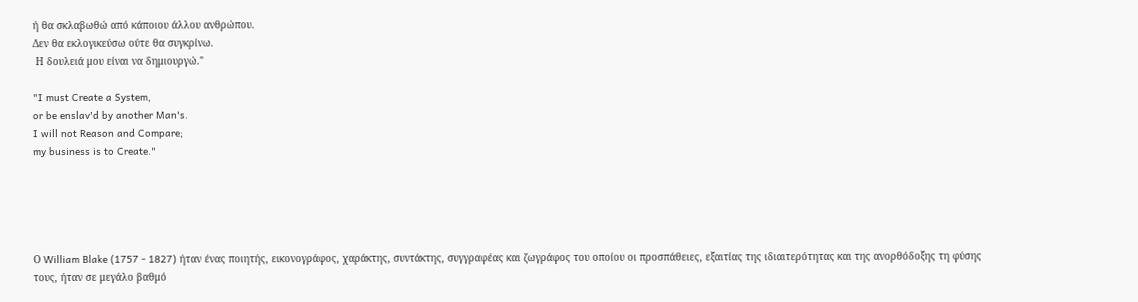ή θα σκλαβωθώ από κάποιου άλλου ανθρώπου.
Δεν θα εκλογικεύσω ούτε θα συγκρίνω.
 Η δουλειά μου είναι να δημιουργώ."

"I must Create a System,
or be enslav'd by another Man's.
I will not Reason and Compare;
my business is to Create."





Ο William Blake (1757 - 1827) ήταν ένας ποιητής, εικονογράφος, χαράκτης, συντάκτης, συγγραφέας και ζωγράφος του οποίου οι προσπάθειες, εξαιτίας της ιδιαιτερότητας και της ανορθόδοξης τη φύσης τους, ήταν σε μεγάλο βαθμό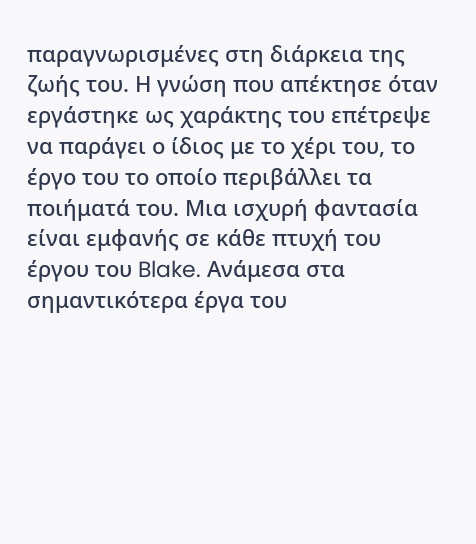παραγνωρισμένες στη διάρκεια της ζωής του. Η γνώση που απέκτησε όταν εργάστηκε ως χαράκτης του επέτρεψε να παράγει ο ίδιος με το χέρι του, το έργο του το οποίο περιβάλλει τα ποιήματά του. Μια ισχυρή φαντασία είναι εμφανής σε κάθε πτυχή του έργου του Blake. Ανάμεσα στα σημαντικότερα έργα του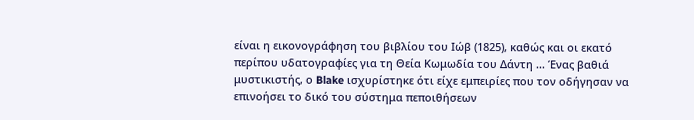είναι η εικονογράφηση του βιβλίου του Ιώβ (1825), καθώς και οι εκατό περίπου υδατογραφίες για τη Θεία Κωμωδία του Δάντη ... Ένας βαθιά μυστικιστής, ο Blake ισχυρίστηκε ότι είχε εμπειρίες που τον οδήγησαν να επινοήσει το δικό του σύστημα πεποιθήσεων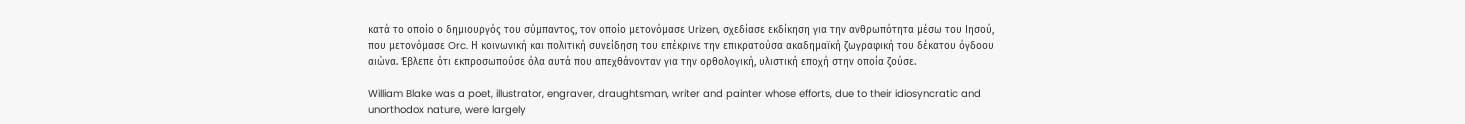κατά το οποίο ο δημιουργός του σύμπαντος, τον οποίο μετονόμασε Urizen, σχεδίασε εκδίκηση για την ανθρωπότητα μέσω του Ιησού, που μετονόμασε Orc. Η κοινωνική και πολιτική συνείδηση του επέκρινε την επικρατούσα ακαδημαϊκή ζωγραφική του δέκατου όγδοου αιώνα. Έβλεπε ότι εκπροσωπούσε όλα αυτά που απεχθάνονταν για την ορθολογική, υλιστική εποχή στην οποία ζούσε.

William Blake was a poet, illustrator, engraver, draughtsman, writer and painter whose efforts, due to their idiosyncratic and unorthodox nature, were largely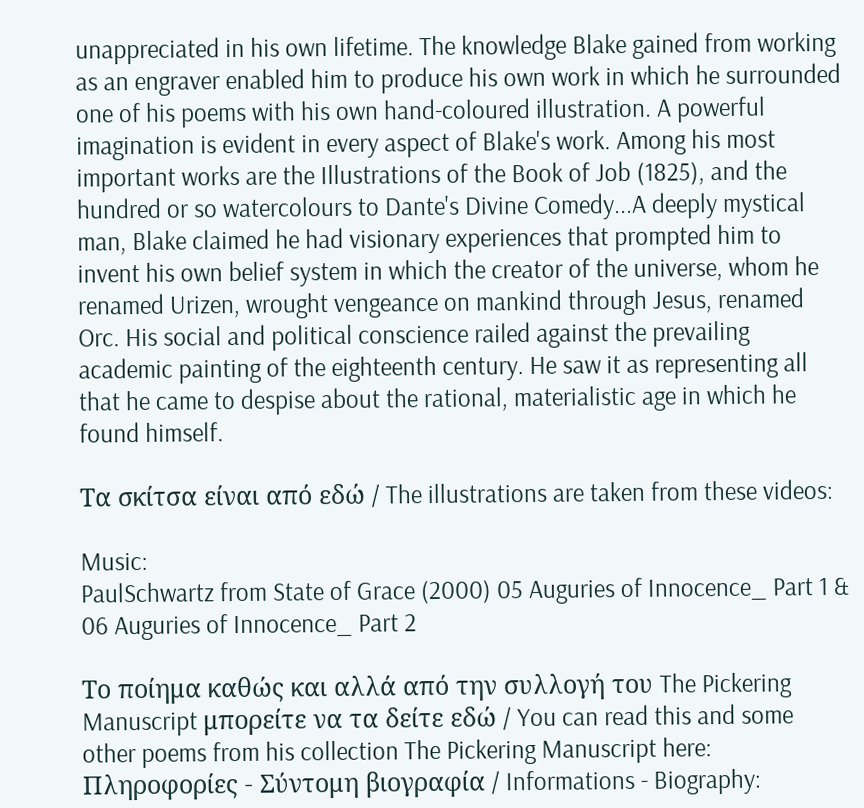unappreciated in his own lifetime. The knowledge Blake gained from working as an engraver enabled him to produce his own work in which he surrounded one of his poems with his own hand-coloured illustration. A powerful imagination is evident in every aspect of Blake's work. Among his most important works are the Illustrations of the Book of Job (1825), and the hundred or so watercolours to Dante's Divine Comedy...A deeply mystical man, Blake claimed he had visionary experiences that prompted him to invent his own belief system in which the creator of the universe, whom he renamed Urizen, wrought vengeance on mankind through Jesus, renamed Orc. His social and political conscience railed against the prevailing academic painting of the eighteenth century. He saw it as representing all that he came to despise about the rational, materialistic age in which he found himself.

Τα σκίτσα είναι από εδώ / The illustrations are taken from these videos:

Music:
PaulSchwartz from State of Grace (2000) 05 Auguries of Innocence_ Part 1 & 06 Auguries of Innocence_ Part 2

Το ποίημα καθώς και αλλά από την συλλογή του The Pickering Manuscript μπορείτε να τα δείτε εδώ / You can read this and some other poems from his collection The Pickering Manuscript here:
Πληροφορίες - Σύντομη βιογραφία / Informations - Biography: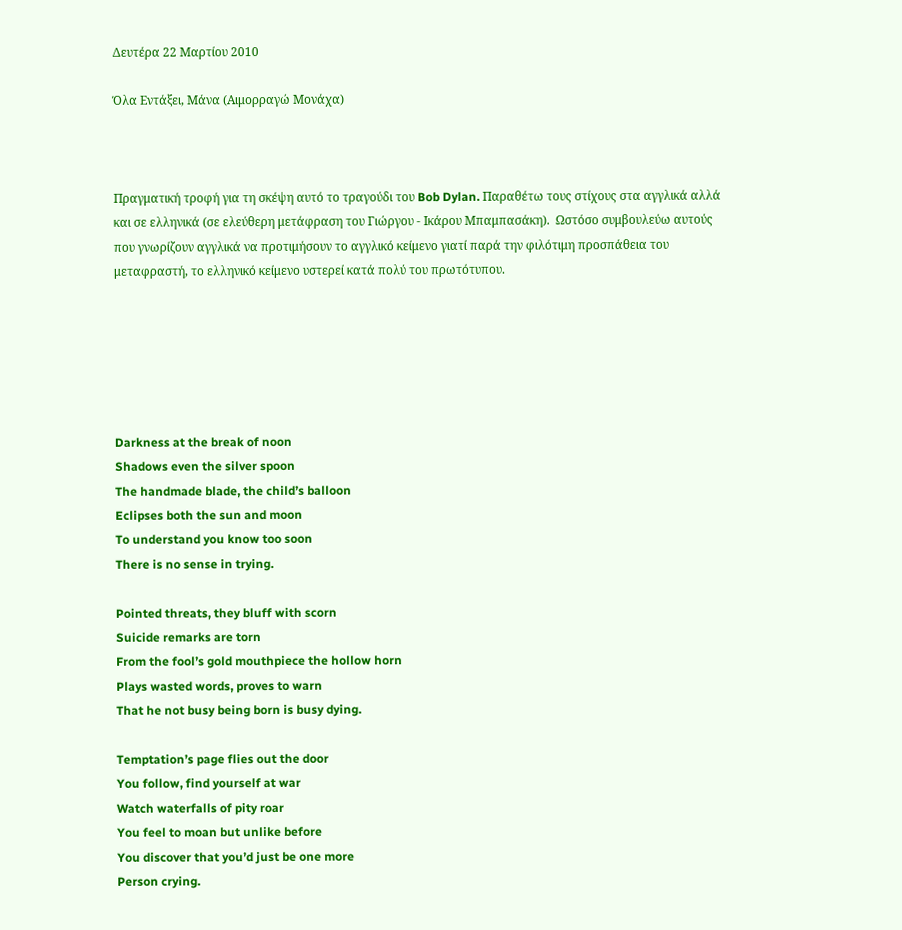Δευτέρα 22 Μαρτίου 2010

Όλα Εντάξει, Μάνα (Αιμορραγώ Μονάχα)



Πραγματική τροφή για τη σκέψη αυτό το τραγούδι του Bob Dylan. Παραθέτω τους στίχους στα αγγλικά αλλά και σε ελληνικά (σε ελεύθερη μετάφραση του Γιώργου - Ικάρου Μπαμπασάκη).  Ωστόσο συμβουλεύω αυτούς που γνωρίζουν αγγλικά να προτιμήσουν το αγγλικό κείμενο γιατί παρά την φιλότιμη προσπάθεια του μεταφραστή, το ελληνικό κείμενο υστερεί κατά πολύ του πρωτότυπου.






Darkness at the break of noon
Shadows even the silver spoon
The handmade blade, the child’s balloon
Eclipses both the sun and moon
To understand you know too soon
There is no sense in trying.

Pointed threats, they bluff with scorn
Suicide remarks are torn
From the fool’s gold mouthpiece the hollow horn
Plays wasted words, proves to warn
That he not busy being born is busy dying.

Temptation’s page flies out the door
You follow, find yourself at war
Watch waterfalls of pity roar
You feel to moan but unlike before
You discover that you’d just be one more
Person crying.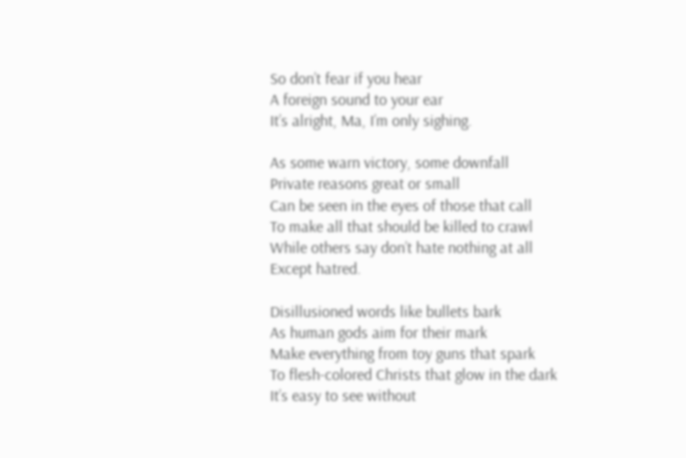So don’t fear if you hear
A foreign sound to your ear
It’s alright, Ma, I’m only sighing.

As some warn victory, some downfall
Private reasons great or small
Can be seen in the eyes of those that call
To make all that should be killed to crawl
While others say don’t hate nothing at all
Except hatred.

Disillusioned words like bullets bark
As human gods aim for their mark
Make everything from toy guns that spark
To flesh-colored Christs that glow in the dark
It’s easy to see without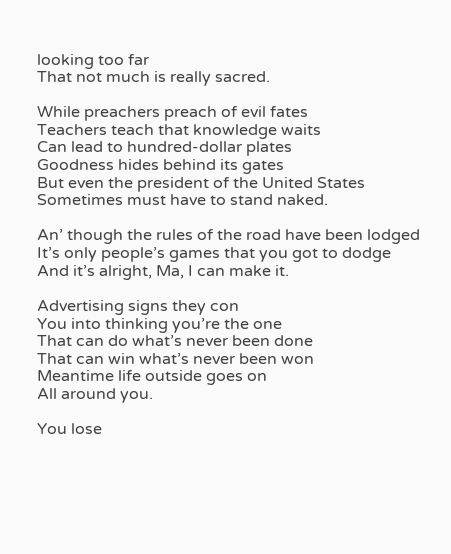looking too far
That not much is really sacred.

While preachers preach of evil fates
Teachers teach that knowledge waits
Can lead to hundred-dollar plates
Goodness hides behind its gates
But even the president of the United States
Sometimes must have to stand naked.

An’ though the rules of the road have been lodged
It’s only people’s games that you got to dodge
And it’s alright, Ma, I can make it.

Advertising signs they con
You into thinking you’re the one
That can do what’s never been done
That can win what’s never been won
Meantime life outside goes on
All around you.

You lose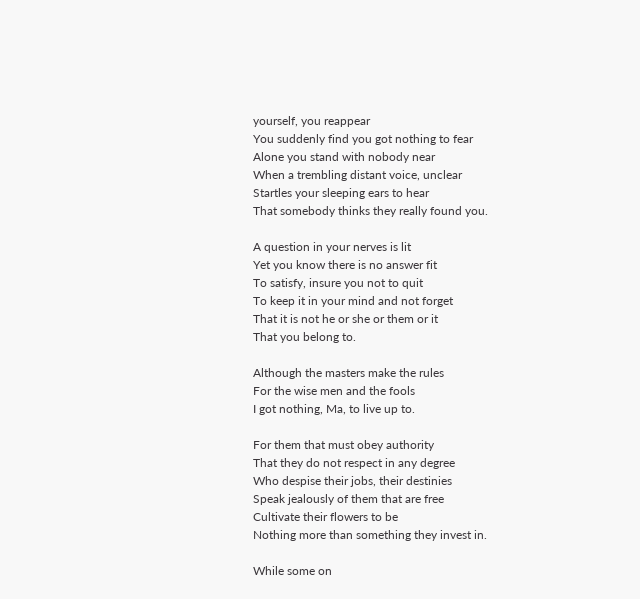yourself, you reappear
You suddenly find you got nothing to fear
Alone you stand with nobody near
When a trembling distant voice, unclear
Startles your sleeping ears to hear
That somebody thinks they really found you.

A question in your nerves is lit
Yet you know there is no answer fit
To satisfy, insure you not to quit
To keep it in your mind and not forget
That it is not he or she or them or it
That you belong to.

Although the masters make the rules
For the wise men and the fools
I got nothing, Ma, to live up to.

For them that must obey authority
That they do not respect in any degree
Who despise their jobs, their destinies
Speak jealously of them that are free
Cultivate their flowers to be
Nothing more than something they invest in.

While some on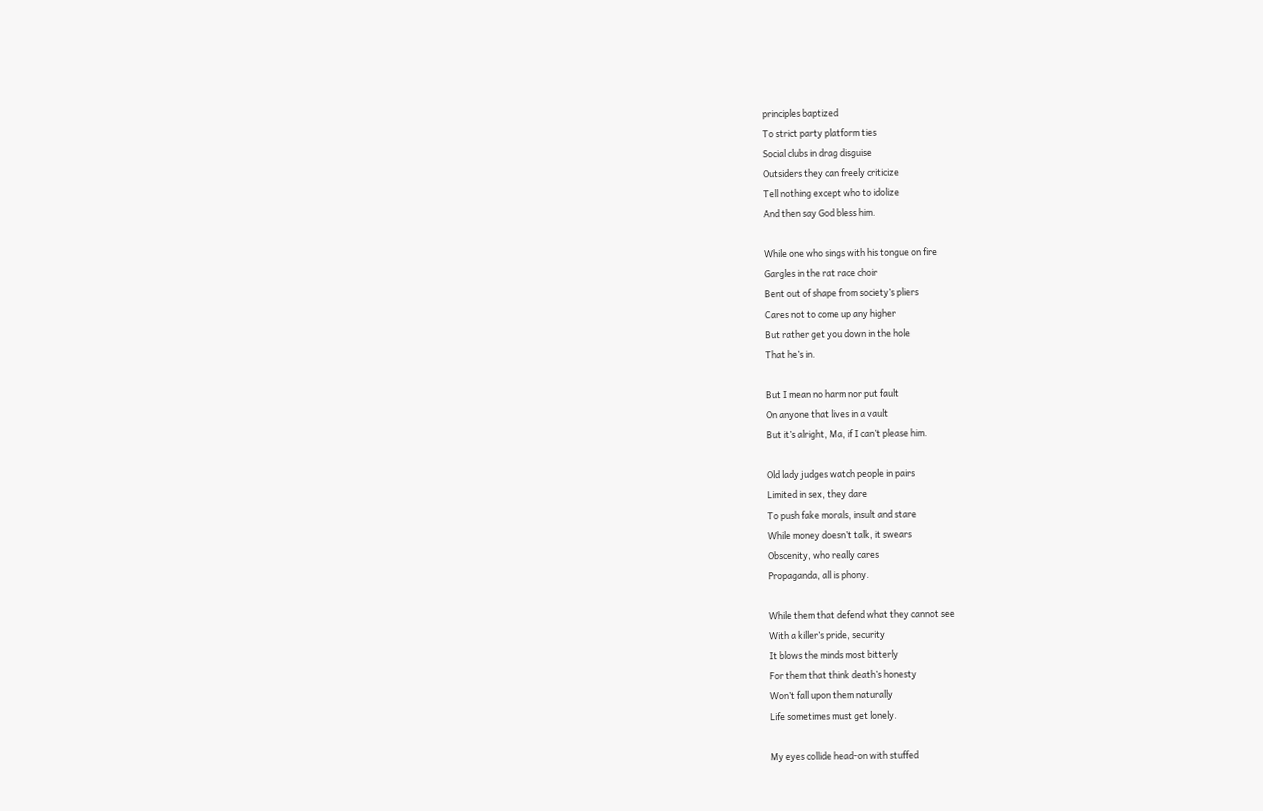principles baptized
To strict party platform ties
Social clubs in drag disguise
Outsiders they can freely criticize
Tell nothing except who to idolize
And then say God bless him.

While one who sings with his tongue on fire
Gargles in the rat race choir
Bent out of shape from society’s pliers
Cares not to come up any higher
But rather get you down in the hole
That he’s in.

But I mean no harm nor put fault
On anyone that lives in a vault
But it’s alright, Ma, if I can’t please him.

Old lady judges watch people in pairs
Limited in sex, they dare
To push fake morals, insult and stare
While money doesn’t talk, it swears
Obscenity, who really cares
Propaganda, all is phony.

While them that defend what they cannot see
With a killer’s pride, security
It blows the minds most bitterly
For them that think death’s honesty
Won’t fall upon them naturally
Life sometimes must get lonely.

My eyes collide head-on with stuffed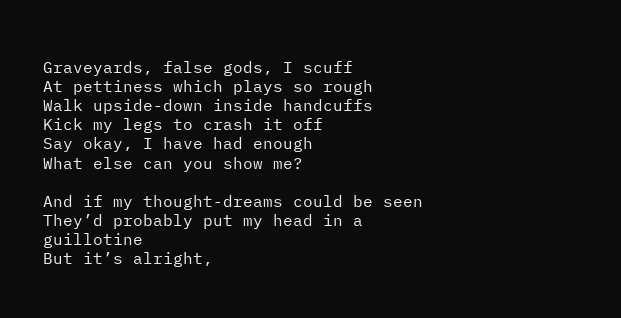Graveyards, false gods, I scuff
At pettiness which plays so rough
Walk upside-down inside handcuffs
Kick my legs to crash it off
Say okay, I have had enough
What else can you show me?

And if my thought-dreams could be seen
They’d probably put my head in a guillotine
But it’s alright,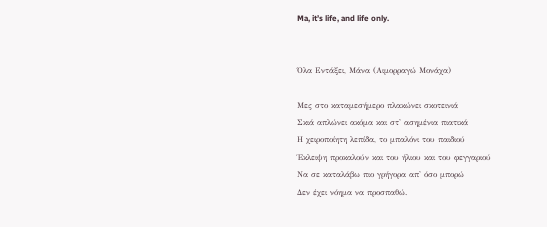Ma, it’s life, and life only.


Όλα Εντάξει, Μάνα (Αιμορραγώ Μονάχα)

Μες στο καταμεσήμερο πλακώνει σκοτεινιά
Σκιά απλώνει ακόμα και στ' ασημένια πιατικά
Η χειροποίητη λεπίδα, το μπαλόνι του παιδιού
Έκλειψη προκαλούν και του ήλιου και του φεγγαριού
Να σε καταλάβω πιο γρήγορα απ' όσο μπορώ
Δεν έχει νόημα να προσπαθώ.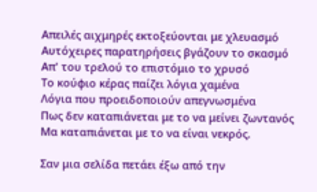Απειλές αιχμηρές εκτοξεύονται με χλευασμό
Αυτόχειρες παρατηρήσεις βγάζουν το σκασμό
Απ' του τρελού το επιστόμιο το χρυσό
Το κούφιο κέρας παίζει λόγια χαμένα
Λόγια που προειδοποιούν απεγνωσμένα
Πως δεν καταπιάνεται με το να μείνει ζωντανός
Μα καταπιάνεται με το να είναι νεκρός.

Σαν μια σελίδα πετάει έξω από την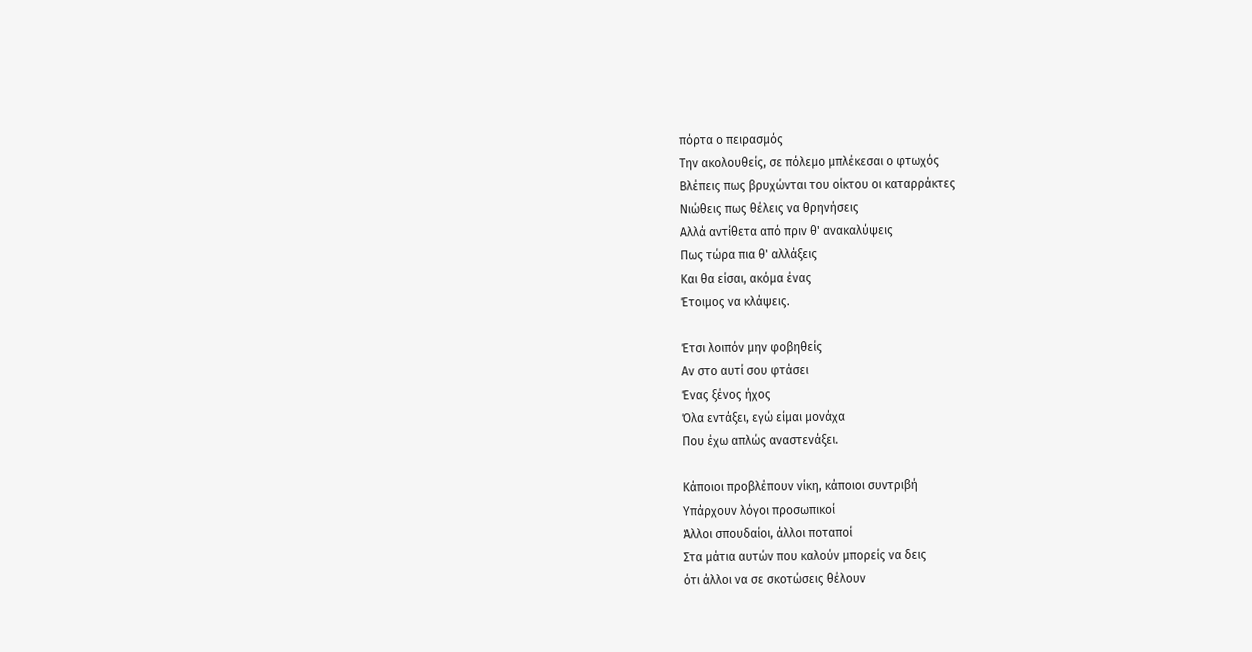πόρτα ο πειρασμός
Την ακολουθείς, σε πόλεμο μπλέκεσαι ο φτωχός
Βλέπεις πως βρυχώνται του οίκτου οι καταρράκτες
Νιώθεις πως θέλεις να θρηνήσεις
Αλλά αντίθετα από πριν θ' ανακαλύψεις
Πως τώρα πια θ' αλλάξεις
Και θα είσαι, ακόμα ένας
Έτοιμος να κλάψεις.

Έτσι λοιπόν μην φοβηθείς
Αν στο αυτί σου φτάσει
Ένας ξένος ήχος
Όλα εντάξει, εγώ είμαι μονάχα
Που έχω απλώς αναστενάξει.

Κάποιοι προβλέπουν νίκη, κάποιοι συντριβή
Υπάρχουν λόγοι προσωπικοί
Άλλοι σπουδαίοι, άλλοι ποταποί
Στα μάτια αυτών που καλούν μπορείς να δεις
ότι άλλοι να σε σκοτώσεις θέλουν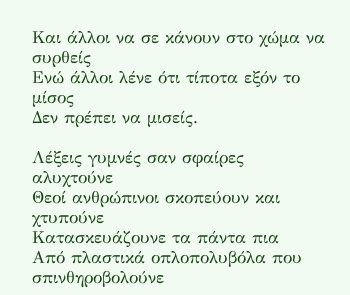Και άλλοι να σε κάνουν στο χώμα να συρθείς
Ενώ άλλοι λένε ότι τίποτα εξόν το μίσος
Δεν πρέπει να μισείς.

Λέξεις γυμνές σαν σφαίρες αλυχτούνε
Θεοί ανθρώπινοι σκοπεύουν και χτυπούνε
Κατασκευάζουνε τα πάντα πια
Από πλαστικά οπλοπολυβόλα που σπινθηροβολούνε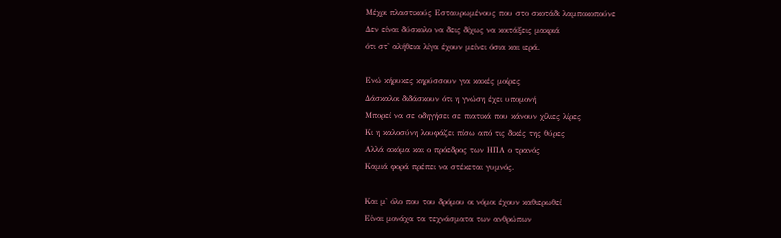Μέχρι πλαστικούς Εσταυρωμένους που στο σκοτάδι λαμποκοπούνε
Δεν είναι δύσκολο να δεις δίχως να κοιτάξεις μακριά
ότι στ' αλήθεια λίγα έχουν μείνει όσια και ιερά.

Ενώ κήρυκες κηρύσσουν για κακές μοίρες
Δάσκαλοι διδάσκουν ότι η γνώση έχει υπομονή
Μπορεί να σε οδηγήσει σε πιατικά που κάνουν χίλιες λίρες
Κι η καλοσύνη λουφάζει πίσω από τις δικές της θύρες
Αλλά ακόμα και ο πρόεδρος των ΗΠΑ ο τρανός
Καμιά φορά πρέπει να στέκεται γυμνός.

Και μ' όλο που του δρόμου οι νόμοι έχουν καθιερωθεί
Είναι μονάχα τα τεχνάσματα των ανθρώπων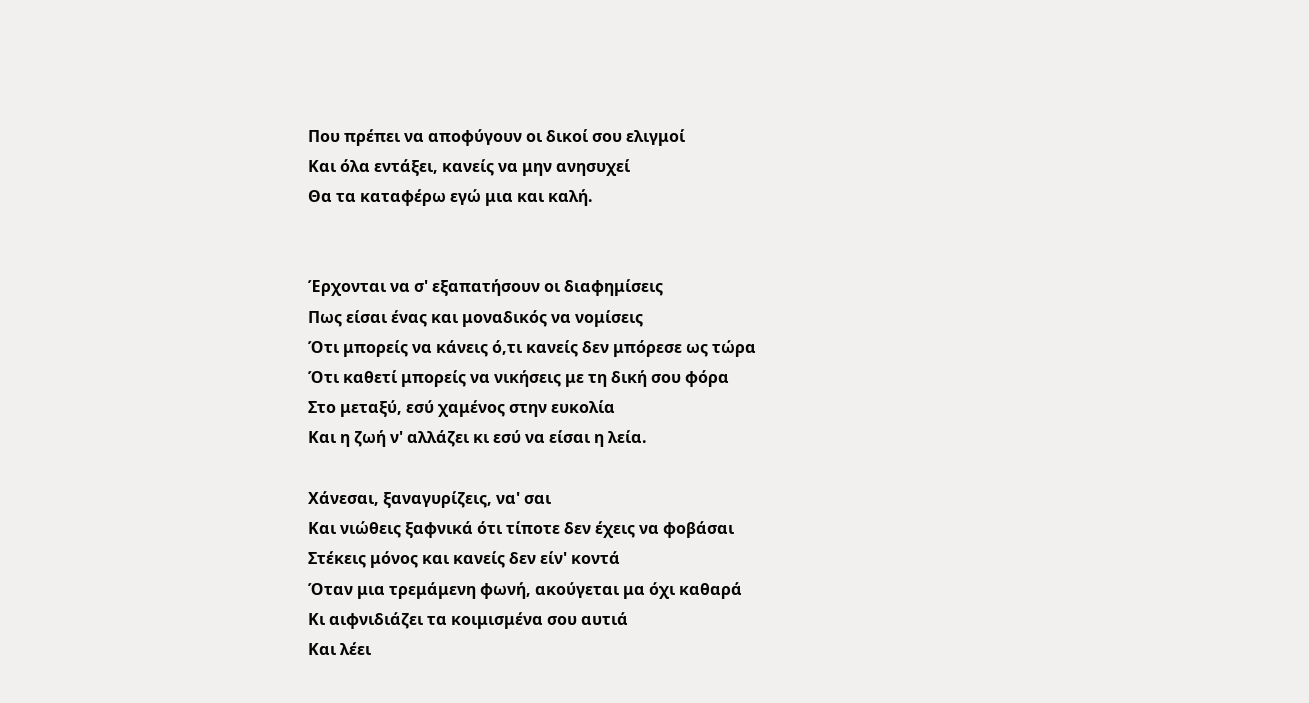Που πρέπει να αποφύγουν οι δικοί σου ελιγμοί
Και όλα εντάξει, κανείς να μην ανησυχεί
Θα τα καταφέρω εγώ μια και καλή.


Έρχονται να σ' εξαπατήσουν οι διαφημίσεις
Πως είσαι ένας και μοναδικός να νομίσεις
Ότι μπορείς να κάνεις ό,τι κανείς δεν μπόρεσε ως τώρα
Ότι καθετί μπορείς να νικήσεις με τη δική σου φόρα
Στο μεταξύ, εσύ χαμένος στην ευκολία
Και η ζωή ν' αλλάζει κι εσύ να είσαι η λεία.

Χάνεσαι, ξαναγυρίζεις, να' σαι
Και νιώθεις ξαφνικά ότι τίποτε δεν έχεις να φοβάσαι
Στέκεις μόνος και κανείς δεν είν' κοντά
Όταν μια τρεμάμενη φωνή, ακούγεται μα όχι καθαρά
Κι αιφνιδιάζει τα κοιμισμένα σου αυτιά
Και λέει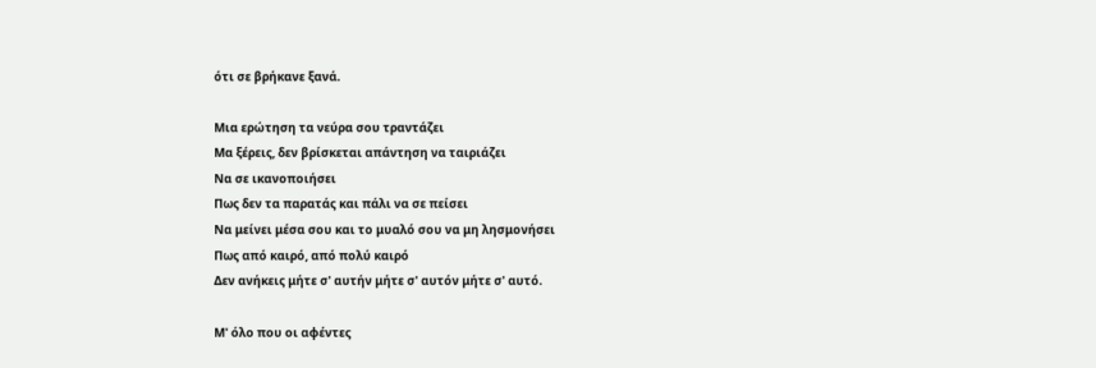ότι σε βρήκανε ξανά.

Μια ερώτηση τα νεύρα σου τραντάζει
Μα ξέρεις, δεν βρίσκεται απάντηση να ταιριάζει
Να σε ικανοποιήσει
Πως δεν τα παρατάς και πάλι να σε πείσει
Να μείνει μέσα σου και το μυαλό σου να μη λησμονήσει
Πως από καιρό, από πολύ καιρό
Δεν ανήκεις μήτε σ' αυτήν μήτε σ' αυτόν μήτε σ' αυτό.

Μ' όλο που οι αφέντες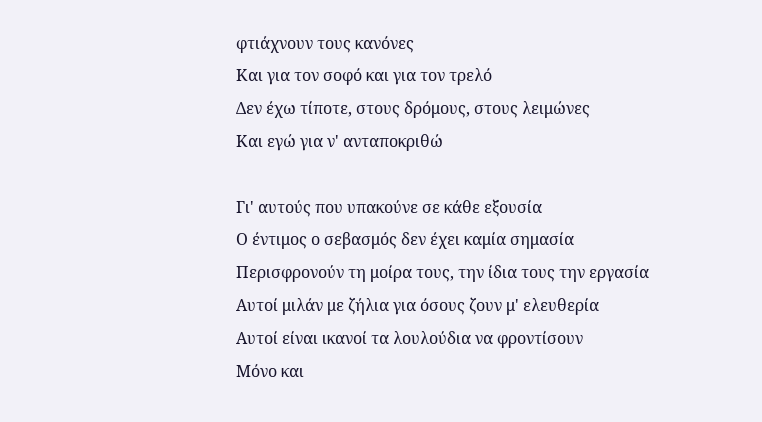φτιάχνουν τους κανόνες
Και για τον σοφό και για τον τρελό
Δεν έχω τίποτε, στους δρόμους, στους λειμώνες
Και εγώ για ν' ανταποκριθώ

Γι' αυτούς που υπακούνε σε κάθε εξουσία
Ο έντιμος ο σεβασμός δεν έχει καμία σημασία
Περισφρονούν τη μοίρα τους, την ίδια τους την εργασία
Αυτοί μιλάν με ζήλια για όσους ζουν μ' ελευθερία
Αυτοί είναι ικανοί τα λουλούδια να φροντίσουν
Μόνο και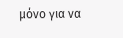μόνο για να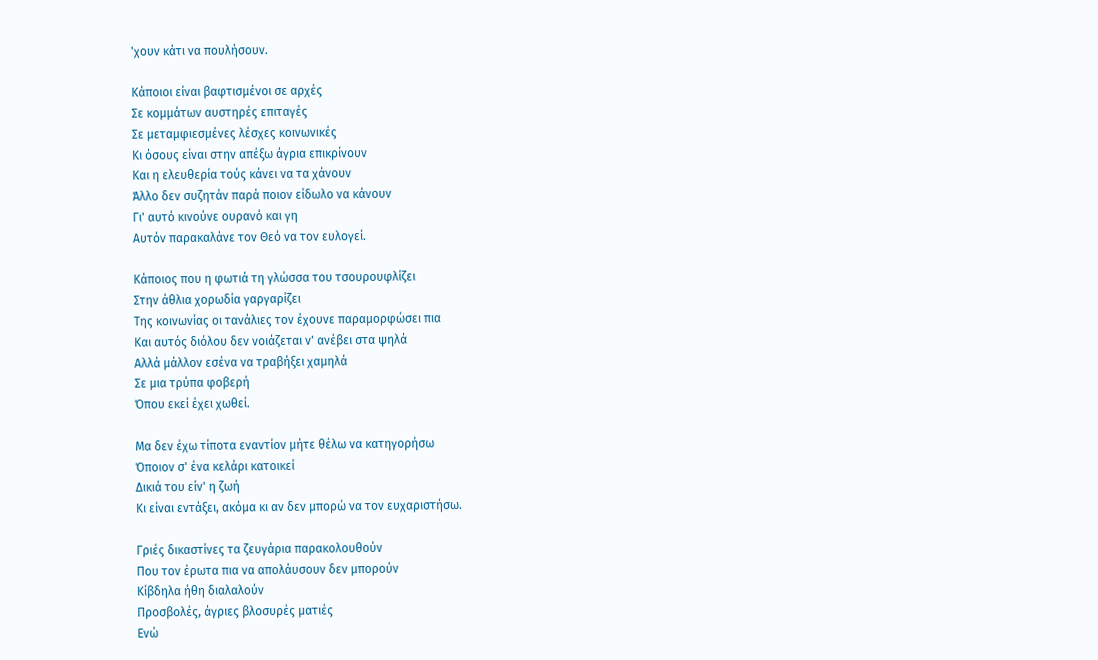'χουν κάτι να πουλήσουν.

Κάποιοι είναι βαφτισμένοι σε αρχές
Σε κομμάτων αυστηρές επιταγές
Σε μεταμφιεσμένες λέσχες κοινωνικές
Κι όσους είναι στην απέξω άγρια επικρίνουν
Και η ελευθερία τούς κάνει να τα χάνουν
Άλλο δεν συζητάν παρά ποιον είδωλο να κάνουν
Γι' αυτό κινούνε ουρανό και γη
Αυτόν παρακαλάνε τον Θεό να τον ευλογεί.

Κάποιος που η φωτιά τη γλώσσα του τσουρουφλίζει
Στην άθλια χορωδία γαργαρίζει
Της κοινωνίας οι τανάλιες τον έχουνε παραμορφώσει πια
Και αυτός διόλου δεν νοιάζεται ν' ανέβει στα ψηλά
Αλλά μάλλον εσένα να τραβήξει χαμηλά
Σε μια τρύπα φοβερή
Όπου εκεί έχει χωθεί.

Μα δεν έχω τίποτα εναντίον μήτε θέλω να κατηγορήσω
Όποιον σ' ένα κελάρι κατοικεί
Δικιά του είν' η ζωή
Κι είναι εντάξει, ακόμα κι αν δεν μπορώ να τον ευχαριστήσω.

Γριές δικαστίνες τα ζευγάρια παρακολουθούν
Που τον έρωτα πια να απολάυσουν δεν μπορούν
Κίβδηλα ήθη διαλαλούν
Προσβολές, άγριες βλοσυρές ματιές
Ενώ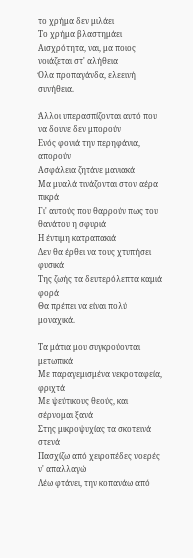το χρήμα δεν μιλάει
Το χρήμα βλαστημάει
Αισχρότητα, ναι, μα ποιος νοιάζεται στ' αλήθεια
Όλα προπαγάνδα, ελεεινή συνήθεια.

Άλλοι υπερασπίζονται αυτό που να δουνε δεν μπορούν
Ενός φονιά την περηφάνια, απορούν
Ασφάλεια ζητάνε μανιακά
Μα μυαλά τινάζονται στον αέρα πικρά
Γι' αυτούς που θαρρούν πως του θανάτου η σφυριά
Η έντιμη κατραπακιά
Δεν θα έρθει να τους χτυπήσει φυσικά
Της ζωής τα δευτερόλεπτα καμιά φορά
Θα πρέπει να είναι πολύ μοναχικά.

Τα μάτια μου συγκρούονται μετωπικά
Με παραγεμισμένα νεκροταφεία, φριχτά
Με ψεύτικους θεούς, και σέρνομαι ξανά
Στης μικροψυχίας τα σκοτεινά στενά
Πασχίζω από χειροπέδες νοερές ν' απαλλαγώ
Λέω φτάνει, την κοπανάω από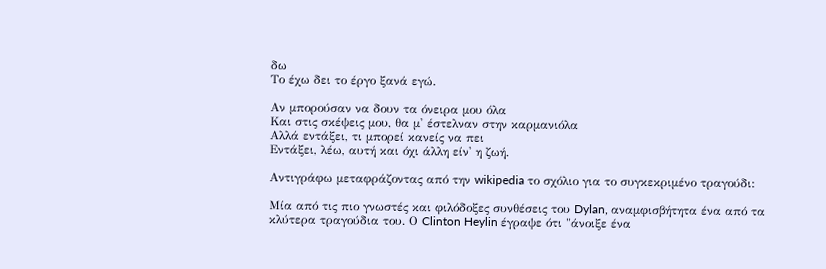δω
Το έχω δει το έργο ξανά εγώ.

Αν μπορούσαν να δουν τα όνειρα μου όλα
Και στις σκέψεις μου, θα μ' έστελναν στην καρμανιόλα
Αλλά εντάξει, τι μπορεί κανείς να πει
Εντάξει, λέω, αυτή και όχι άλλη είν' η ζωή.

Αντιγράφω μεταφράζοντας από την wikipedia το σχόλιο για το συγκεκριμένο τραγούδι:

Μία από τις πιο γνωστές και φιλόδοξες συνθέσεις του Dylan, αναμφισβήτητα ένα από τα κλύτερα τραγούδια του. Ο Clinton Heylin έγραψε ότι "άνοιξε ένα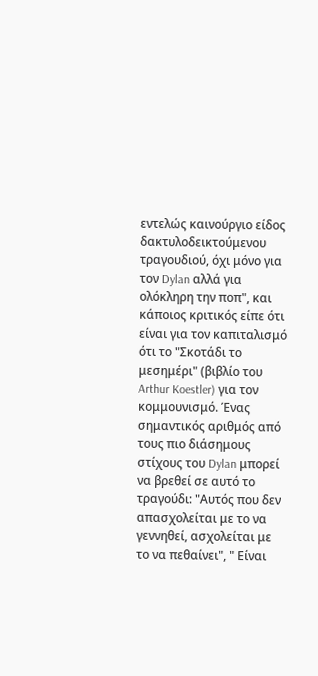εντελώς καινούργιο είδος δακτυλοδεικτούμενου τραγουδιού, όχι μόνο για τον Dylan αλλά για ολόκληρη την ποπ", και κάποιος κριτικός είπε ότι είναι για τον καπιταλισμό ότι το "Σκοτάδι το μεσημέρι" (βιβλίο του Arthur Koestler) για τον κομμουνισμό. Ένας σημαντικός αριθμός από τους πιο διάσημους στίχους του Dylan μπορεί να βρεθεί σε αυτό το τραγούδι: "Αυτός που δεν απασχολείται με το να γεννηθεί, ασχολείται με το να πεθαίνει", " Είναι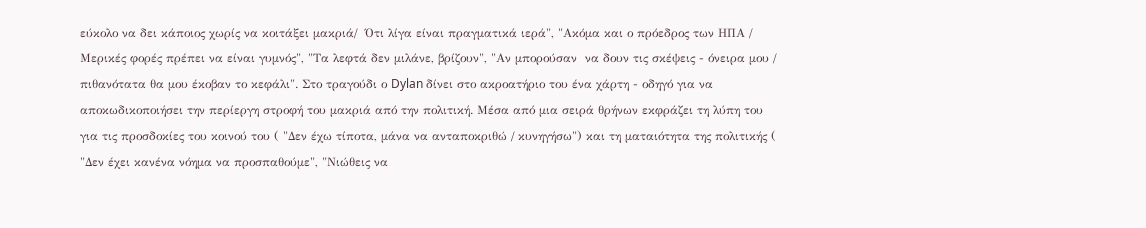εύκολο να δει κάποιος χωρίς να κοιτάξει μακριά/  Ότι λίγα είναι πραγματικά ιερά", "Ακόμα και ο πρόεδρος των ΗΠΑ / Μερικές φορές πρέπει να είναι γυμνός", "Τα λεφτά δεν μιλάνε, βρίζουν", "Αν μπορούσαν  να δουν τις σκέψεις - όνειρα μου / πιθανότατα θα μου έκοβαν το κεφάλι". Στο τραγούδι ο Dylan δίνει στο ακροατήριο του ένα χάρτη - οδηγό για να αποκωδικοποιήσει την περίεργη στροφή του μακριά από την πολιτική. Μέσα από μια σειρά θρήνων εκφράζει τη λύπη του για τις προσδοκίες του κοινού του ( "Δεν έχω τίποτα, μάνα να ανταποκριθώ / κυνηγήσω") και τη ματαιότητα της πολιτικής ( "Δεν έχει κανένα νόημα να προσπαθούμε", "Νιώθεις να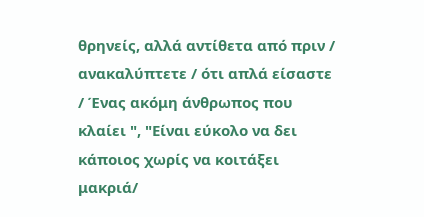θρηνείς, αλλά αντίθετα από πριν / ανακαλύπτετε / ότι απλά είσαστε / Ένας ακόμη άνθρωπος που κλαίει ", "Είναι εύκολο να δει κάποιος χωρίς να κοιτάξει μακριά/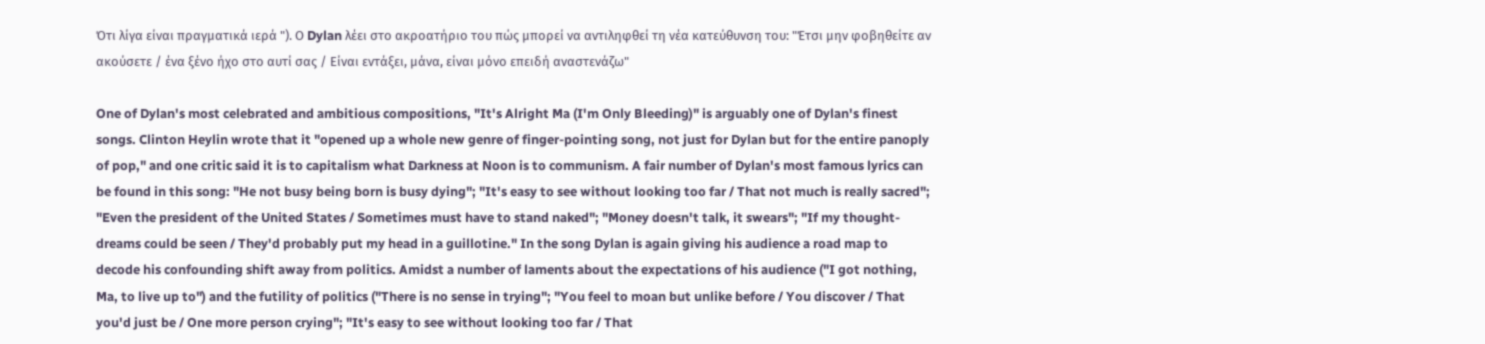Ότι λίγα είναι πραγματικά ιερά "). Ο Dylan λέει στο ακροατήριο του πώς μπορεί να αντιληφθεί τη νέα κατεύθυνση του: "Έτσι μην φοβηθείτε αν ακούσετε / ένα ξένο ήχο στο αυτί σας / Είναι εντάξει, μάνα, είναι μόνο επειδή αναστενάζω"

One of Dylan's most celebrated and ambitious compositions, "It's Alright Ma (I'm Only Bleeding)" is arguably one of Dylan's finest songs. Clinton Heylin wrote that it "opened up a whole new genre of finger-pointing song, not just for Dylan but for the entire panoply of pop," and one critic said it is to capitalism what Darkness at Noon is to communism. A fair number of Dylan's most famous lyrics can be found in this song: "He not busy being born is busy dying"; "It's easy to see without looking too far / That not much is really sacred"; "Even the president of the United States / Sometimes must have to stand naked"; "Money doesn't talk, it swears"; "If my thought-dreams could be seen / They'd probably put my head in a guillotine." In the song Dylan is again giving his audience a road map to decode his confounding shift away from politics. Amidst a number of laments about the expectations of his audience ("I got nothing, Ma, to live up to") and the futility of politics ("There is no sense in trying"; "You feel to moan but unlike before / You discover / That you'd just be / One more person crying"; "It's easy to see without looking too far / That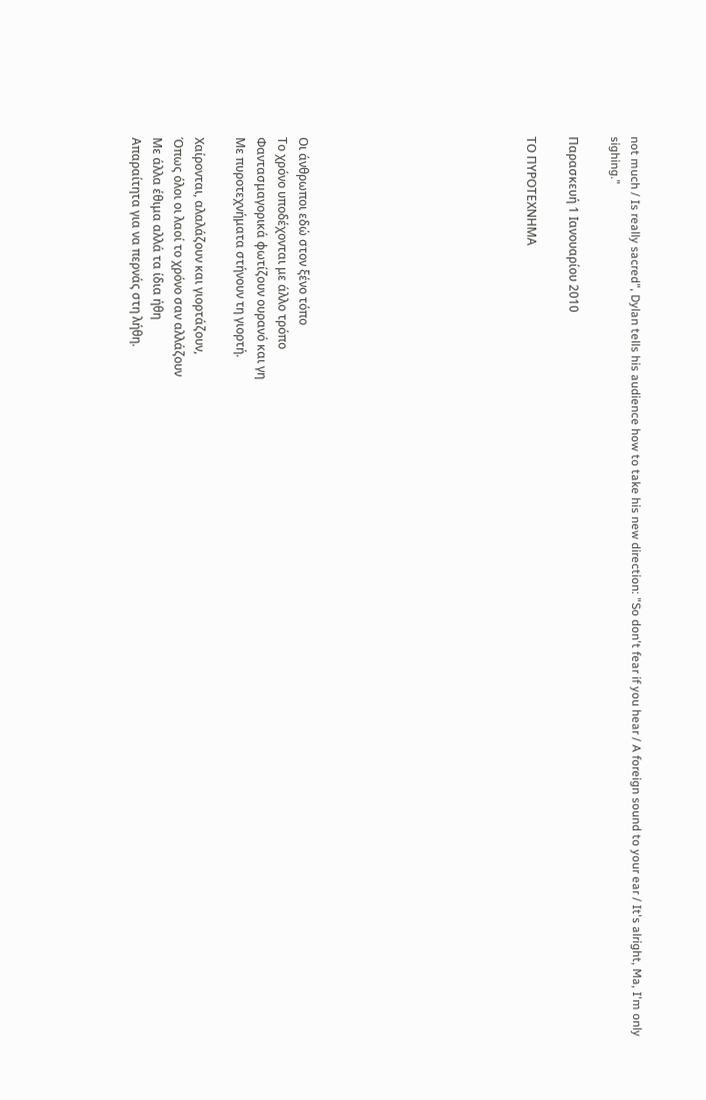not much / Is really sacred", Dylan tells his audience how to take his new direction: "So don't fear if you hear / A foreign sound to your ear / It's alright, Ma, I'm only sighing."

Παρασκευή 1 Ιανουαρίου 2010

ΤΟ ΠΥΡΟΤΕΧΝΗΜΑ










Οι άνθρωποι εδώ στον ξένο τόπο
Το χρόνο υποδέχονται με άλλο τρόπο
Φαντασμαγορικά φωτίζουν ουρανό και γη
Με πυροτεχνήματα στήνουν τη γιορτή.

Χαίρονται, αλαλάζουν και γιορτάζουν,
Όπως όλοι οι λαοί το χρόνο σαν αλλάζουν
Με άλλα έθιμα αλλά τα ίδια ήθη
Απαραίτητα για να περνάς στη λήθη.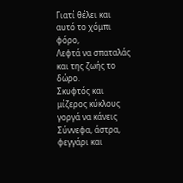Γιατί θέλει και αυτό το χόμπι φόρο,
Λεφτά να σπαταλάς και της ζωής το δώρο.
Σκυφτός και μίζερος κύκλους γοργά να κάνεις
Σύννεφα, άστρα, φεγγάρι και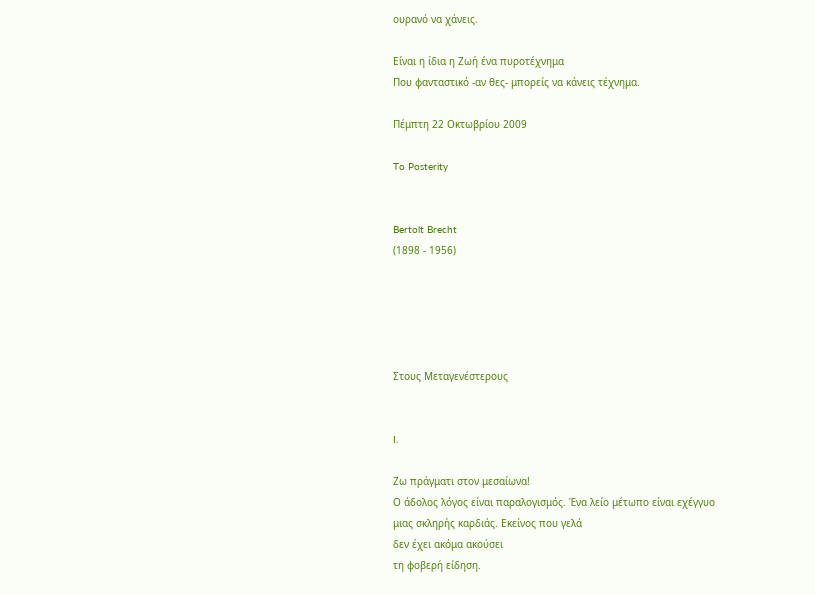ουρανό να χάνεις.

Είναι η ίδια η Ζωή ένα πυροτέχνημα
Που φανταστικό -αν θες- μπορείς να κάνεις τέχνημα.

Πέμπτη 22 Οκτωβρίου 2009

To Posterity


Bertolt Brecht
(1898 - 1956)





Στους Μεταγενέστερους


I.

Ζω πράγματι στον μεσαίωνα!
Ο άδολος λόγος είναι παραλογισμός. Ένα λείο μέτωπο είναι εχέγγυο
μιας σκληρής καρδιάς. Εκείνος που γελά
δεν έχει ακόμα ακούσει
τη φοβερή είδηση.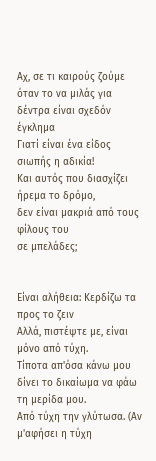Αχ, σε τι καιρούς ζούμε
όταν το να μιλάς για δέντρα είναι σχεδόν έγκλημα
Γιατί είναι ένα είδος σιωπής η αδικία!
Και αυτός που διασχίζει ήρεμα το δρόμο,
δεν είναι μακριά από τους φίλους του
σε μπελάδες;


Είναι αλήθεια: Κερδίζω τα προς το ζειν
Αλλά, πιστέψτε με, είναι μόνο από τύχη.
Τίποτα απ'όσα κάνω μου δίνει το δικαίωμα να φάω τη μερίδα μου.
Από τύχη την γλύτωσα. (Αν μ'αφήσει η τύχη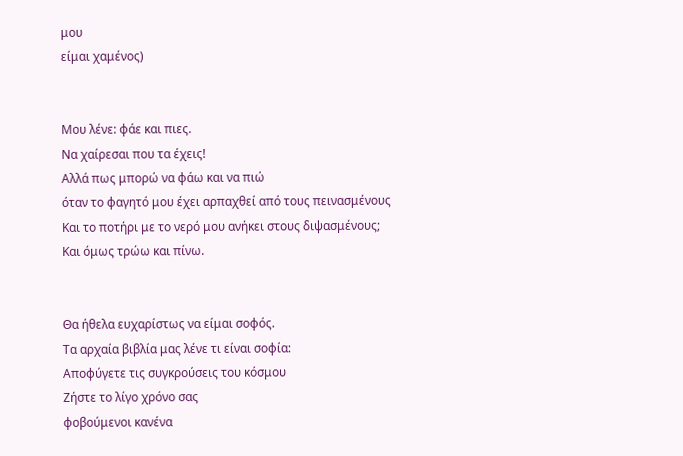μου
είμαι χαμένος)


Μου λένε: φάε και πιες.
Να χαίρεσαι που τα έχεις!
Αλλά πως μπορώ να φάω και να πιώ
όταν το φαγητό μου έχει αρπαχθεί από τους πεινασμένους
Και το ποτήρι με το νερό μου ανήκει στους διψασμένους;
Και όμως τρώω και πίνω.


Θα ήθελα ευχαρίστως να είμαι σοφός.
Τα αρχαία βιβλία μας λένε τι είναι σοφία:
Αποφύγετε τις συγκρούσεις του κόσμου
Ζήστε το λίγο χρόνο σας
φοβούμενοι κανένα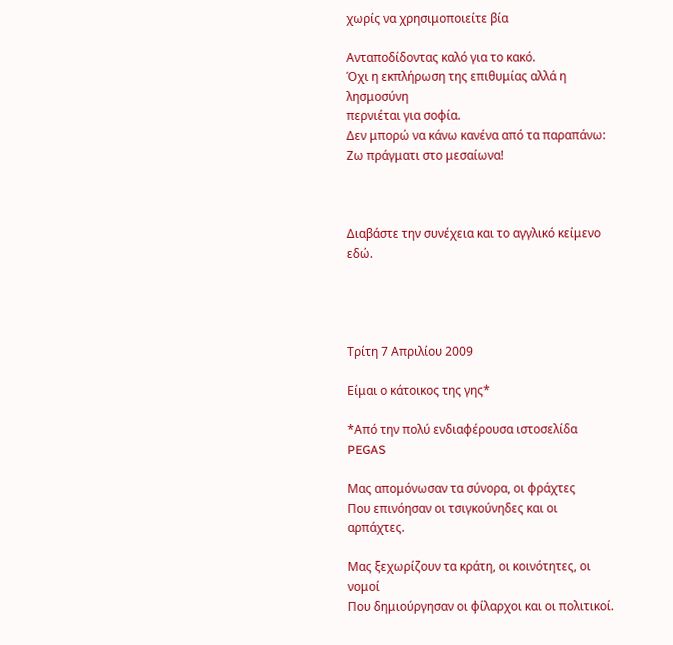χωρίς να χρησιμοποιείτε βία

Ανταποδίδοντας καλό για το κακό.
Όχι η εκπλήρωση της επιθυμίας αλλά η λησμοσύνη
περνιέται για σοφία.
Δεν μπορώ να κάνω κανένα από τα παραπάνω:
Ζω πράγματι στο μεσαίωνα!



Διαβάστε την συνέχεια και το αγγλικό κείμενο εδώ.




Τρίτη 7 Απριλίου 2009

Είμαι ο κάτοικος της γης*

*Από την πολύ ενδιαφέρουσα ιστοσελίδα PEGAS

Μας απομόνωσαν τα σύνορα, οι φράχτες
Που επινόησαν οι τσιγκούνηδες και οι αρπάχτες.

Μας ξεχωρίζουν τα κράτη, οι κοινότητες, οι νομοί
Που δημιούργησαν οι φίλαρχοι και οι πολιτικοί.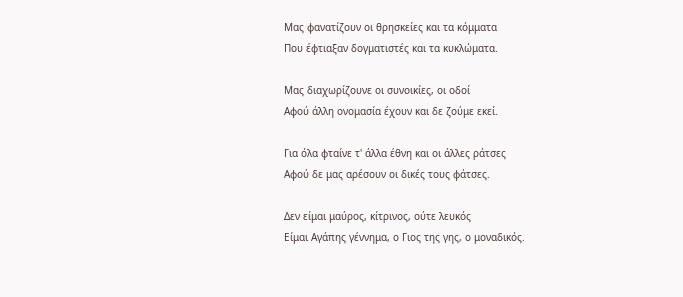Μας φανατίζουν οι θρησκείες και τα κόμματα
Που έφτιαξαν δογματιστές και τα κυκλώματα.

Μας διαχωρίζουνε οι συνοικίες, οι οδοί
Αφού άλλη ονομασία έχουν και δε ζούμε εκεί.

Για όλα φταίνε τ' άλλα έθνη και οι άλλες ράτσες
Αφού δε μας αρέσουν οι δικές τους φάτσες.

Δεν είμαι μαύρος, κίτρινος, ούτε λευκός
Είμαι Αγάπης γέννημα, ο Γιος της γης, ο μοναδικός.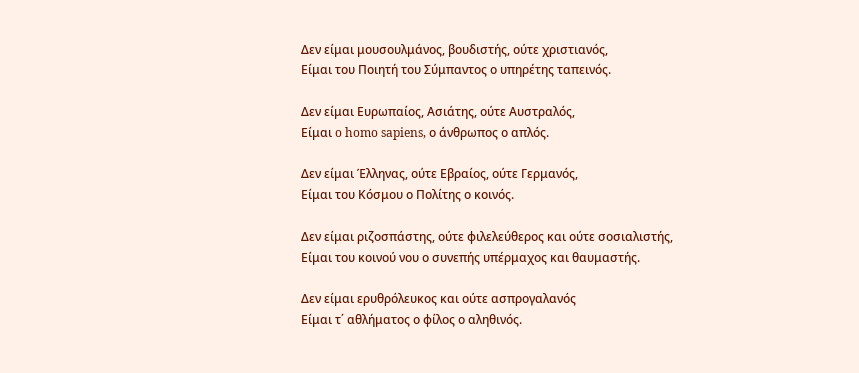Δεν είμαι μουσουλμάνος, βουδιστής, ούτε χριστιανός,
Είμαι του Ποιητή του Σύμπαντος ο υπηρέτης ταπεινός.

Δεν είμαι Ευρωπαίος, Ασιάτης, ούτε Αυστραλός,
Είμαι o homo sapiens, ο άνθρωπος ο απλός.

Δεν είμαι Έλληνας, ούτε Εβραίος, ούτε Γερμανός,
Είμαι του Κόσμου ο Πολίτης ο κοινός.

Δεν είμαι ριζοσπάστης, ούτε φιλελεύθερος και ούτε σοσιαλιστής,
Είμαι του κοινού νου ο συνεπής υπέρμαχος και θαυμαστής.

Δεν είμαι ερυθρόλευκος και ούτε ασπρογαλανός
Είμαι τ΄ αθλήματος ο φίλος ο αληθινός.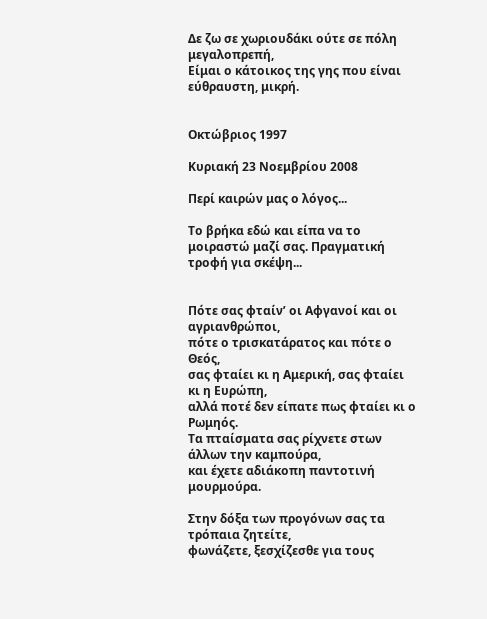Δε ζω σε χωριουδάκι ούτε σε πόλη μεγαλοπρεπή,
Είμαι ο κάτοικος της γης που είναι εύθραυστη, μικρή.


Οκτώβριος 1997

Κυριακή 23 Νοεμβρίου 2008

Περί καιρών μας ο λόγος...

Το βρήκα εδώ και είπα να το μοιραστώ μαζί σας. Πραγματική τροφή για σκέψη...


Πότε σας φταίν’ οι Αφγανοί και οι αγριανθρώποι,
πότε ο τρισκατάρατος και πότε ο Θεός,
σας φταίει κι η Αμερική, σας φταίει κι η Ευρώπη,
αλλά ποτέ δεν είπατε πως φταίει κι ο Ρωμηός.
Τα πταίσματα σας ρίχνετε στων άλλων την καμπούρα,
και έχετε αδιάκοπη παντοτινή μουρμούρα.

Στην δόξα των προγόνων σας τα τρόπαια ζητείτε,
φωνάζετε, ξεσχίζεσθε για τους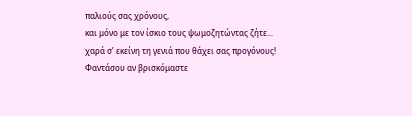παλιούς σας χρόνους,
και μόνο με τον ίσκιο τους ψωμοζητώντας ζήτε...
χαρά σ’ εκείνη τη γενιά που θάχει σας προγόνους!
Φαντάσου αν βρισκόμαστε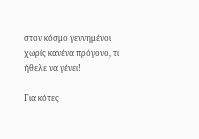στον κόσμο γεννημένοι
χωρίς κανένα πρόγονο, τι ήθελε να γένει!

Για κότες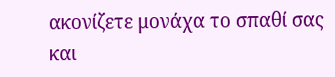ακονίζετε μονάχα το σπαθί σας
και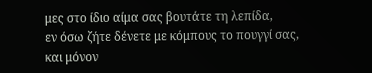μες στο ίδιο αίμα σας βουτάτε τη λεπίδα,
εν όσω ζήτε δένετε με κόμπους το πουγγί σας,
και μόνον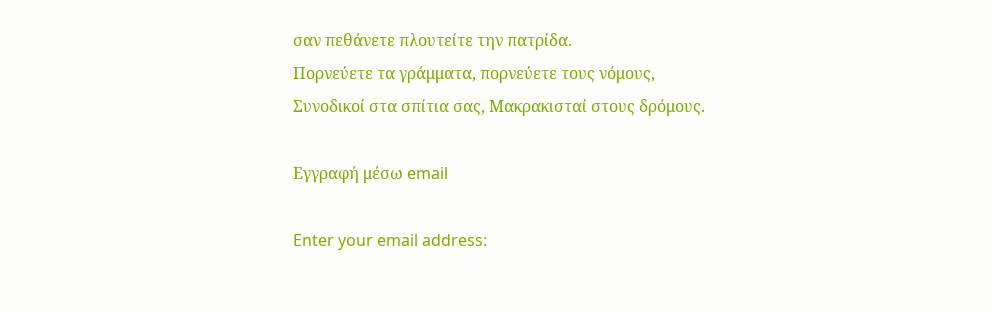σαν πεθάνετε πλουτείτε την πατρίδα.
Πορνεύετε τα γράμματα, πορνεύετε τους νόμους,
Συνοδικοί στα σπίτια σας, Μακρακισταί στους δρόμους.

Εγγραφή μέσω email

Enter your email address: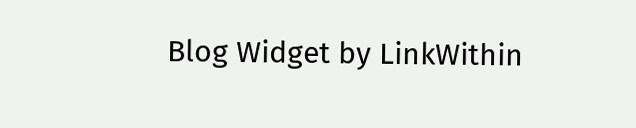Blog Widget by LinkWithin